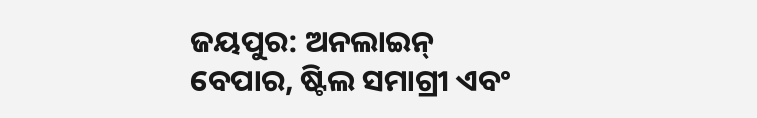ଜୟପୁର: ଅନଲାଇନ୍ ବେପାର, ଷ୍ଟିଲ ସମାଗ୍ରୀ ଏବଂ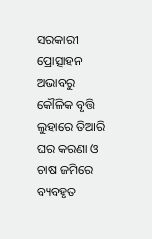ସରକାରୀ ପ୍ରୋତ୍ସାହନ ଅଭାବରୁ କୌଳିକ ବୃତ୍ତି ଲୁହାରେ ତିଆରି ଘର କରଣା ଓ ଚାଷ ଜମିରେ ବ୍ୟବହୃତ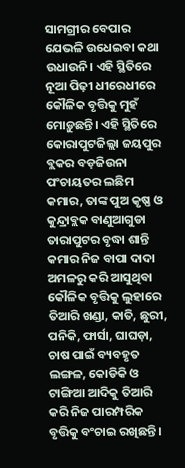ସାମଗ୍ରୀର ବେପାର ଯେଭଳି ଉଧେଇବା କଥା ଉଧାଉନି। ଏହି ସ୍ଥିତିରେ ନୂଆ ପିଢ଼ୀ ଧୀରେଧୀରେ କୌଳିକ ବୃତ୍ତିକୁ ମୁହଁ ମୋଡ଼ୁଛନ୍ତି। ଏହି ସ୍ଥିତିରେ କୋରାପୁଟଜିଲ୍ଲା ଜୟପୁର ବ୍ଲକର ବଡ଼ଜିଉନା ପଂଚାୟତର ଲଛିମ କମାର, ତାଙ୍କ ପୁଅ କୃଷ୍ଣ ଓ କୁନ୍ଦ୍ରାବ୍ଲକ ବାଣୁଆଗୁଡା ତାରାପୁଟର ବୃଦ୍ଧା ଶାନ୍ତି କମାର ନିଜ ବାପା ଦାଦା ଅମଳରୁ କରି ଆସୁଥିବା କୌଳିକ ବୃତ୍ତିକୁ ଲୁହାରେ ତିଆରି ଖଣ୍ଡା, କାତି, ଛୁରୀ, ପନିକି, ଫାର୍ସା, ଘାଘଡ଼ା, ଚାଷ ପାଇଁ ବ୍ୟବହୃତ ଲଙ୍ଗଳ, କୋଡିକି ଓ ଟାଙ୍ଗିଆ ଆଦିକୁ ତିଆରି କରି ନିଜ ପାରମ୍ପରିକ ବୃତ୍ତିକୁ ବଂଚାଇ ରଖିଛନ୍ତି।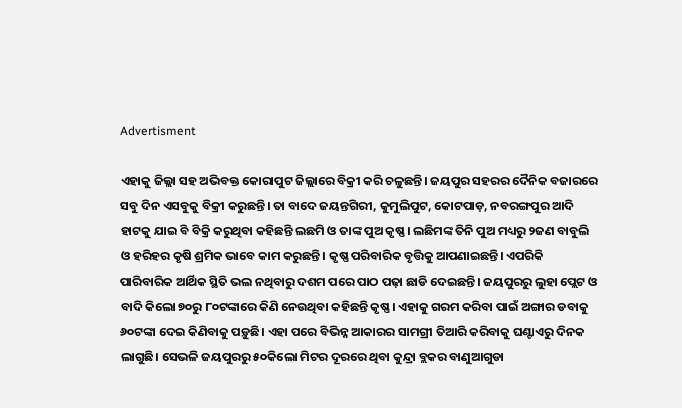Advertisment

ଏହାକୁ ଜିଲ୍ଲା ସହ ଅଭିବକ୍ତ କୋରାପୁଟ ଜିଲ୍ଲାରେ ବିକ୍ରୀ କରି ଚଳୁଛନ୍ତି। ଜୟପୁର ସହରର ଦୈନିକ ବଜାରରେ ସବୁ ଦିନ ଏସବୁକୁ ବିକ୍ରୀ କରୁଛନ୍ତି। ତା ବାଦେ ଜୟନ୍ତଗିରୀ, କୁମୁଲିପୁଟ, କୋଟପାଡ଼, ନବରଙ୍ଗପୁର ଆଦି ହାଟକୁ ଯାଇ ବି ବିକ୍ରି କରୁଥିବା କହିଛନ୍ତି ଲଛମି ଓ ତାଙ୍କ ପୁଅ କୃଷ୍ଣ। ଲଛିମଙ୍କ ତିନି ପୁଅ ମଧ୍ୟରୁ ୨ଜଣ ବାବୁଲି ଓ ହରିହର କୃଷି ଶ୍ରମିକ ଭାବେ କାମ କରୁଛନ୍ତି। କୃଷ୍ଣ ପରିବାରିକ ବୃତ୍ତିକୁ ଆପଣାଇଛନ୍ତି। ଏପରିକି ପାରିବାରିକ ଆର୍ଥିକ ସ୍ଥିତି ଭଲ ନଥିବାରୁ ଦଶମ ପରେ ପାଠ ପଢ଼ା ଛାଡି ଦେଇଛନ୍ତି। ଜୟପୁରରୁ ଲୁହା ପ୍ଲେଟ ଓ ବାଦି କିଲୋ ୭୦ରୁ ୮୦ଟଙ୍କାରେ କିଣି ନେଉଥିବା କହିଛନ୍ତି କୃଷ୍ଣ। ଏହାକୁ ଗରମ କରିବା ପାଇଁ ଅଙ୍ଗାର ଡବାକୁ ୬୦ଟଙ୍କା ଦେଇ କିଣିବାକୁ ପଡ଼ୁଛି। ଏହା ପରେ ବିଭିନ୍ନ ଆକାରର ସାମଗ୍ରୀ ତିଆରି କରିବାକୁ ଘଣ୍ଟାଏରୁ ଦିନକ ଲାଗୁଛି। ସେଭଳି ଜୟପୁରରୁ ୫୦କିଲୋ ମିଟର ଦୂରରେ ଥିବା କୁନ୍ଦ୍ରା ବ୍ଲକର ବାଣୁଆଗୁଡା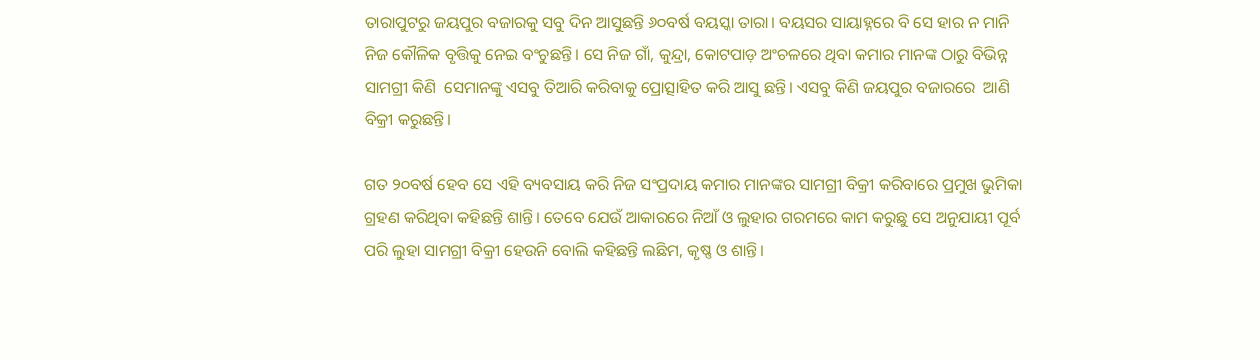ତାରାପୁଟରୁ ଜୟପୁର ବଜାରକୁ ସବୁ ଦିନ ଆସୁଛନ୍ତି ୬୦ବର୍ଷ ବୟସ୍କା ତାରା। ବୟସର ସାୟାହ୍ନରେ ବି ସେ ହାର ନ ମାନି ନିଜ କୌଳିକ ବୃତ୍ତିକୁ ନେଇ ବଂଚୁଛନ୍ତି। ସେ ନିଜ ଗାଁ, କୁନ୍ଦ୍ରା, କୋଟପାଡ଼ ଅଂଚଳରେ ଥିବା କମାର ମାନଙ୍କ ଠାରୁ ବିଭିନ୍ନ ସାମଗ୍ରୀ କିଣି  ସେମାନଙ୍କୁ ଏସବୁ ତିଆରି କରିବାକୁ ପ୍ରୋତ୍ସାହିତ କରି ଆସୁ ଛନ୍ତି। ଏସବୁ କିଣି ଜୟପୁର ବଜାରରେ  ଆଣି ବିକ୍ରୀ କରୁଛନ୍ତି।

ଗତ ୨୦ବର୍ଷ ହେବ ସେ ଏହି ବ୍ୟବସାୟ କରି ନିଜ ସଂପ୍ରଦାୟ କମାର ମାନଙ୍କର ସାମଗ୍ରୀ ବିକ୍ରୀ କରିବାରେ ପ୍ରମୁଖ ଭୁମିକା ଗ୍ରହଣ କରିଥିବା କହିଛନ୍ତି ଶାନ୍ତି। ତେବେ ଯେଉଁ ଆକାରରେ ନିଆଁ ଓ ଲୁହାର ଗରମରେ କାମ କରୁଛୁ ସେ ଅନୁଯାୟୀ ପୂର୍ବ ପରି ଲୁହା ସାମଗ୍ରୀ ବିକ୍ରୀ ହେଉନି ବୋଲି କହିଛନ୍ତି ଲଛିମ, କୃଷ୍ଣ ଓ ଶାନ୍ତି।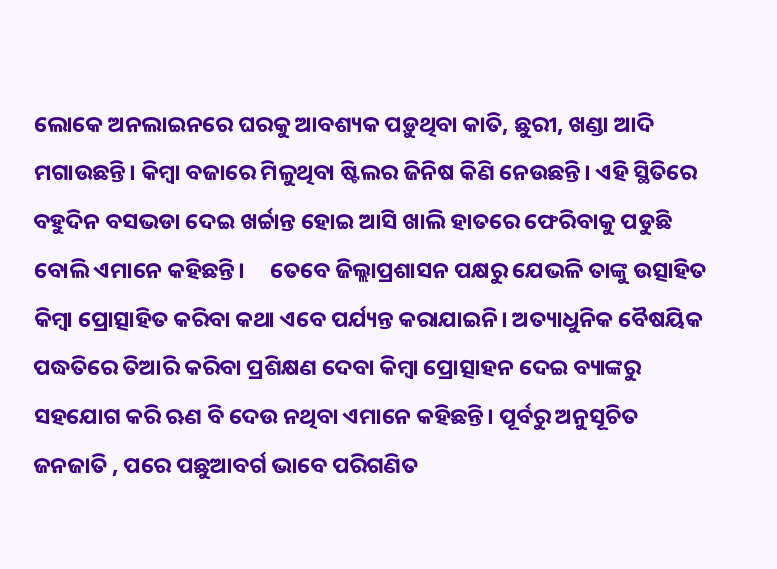ଲୋକେ ଅନଲାଇନରେ ଘରକୁ ଆବଶ୍ୟକ ପଡ଼ୁଥିବା କାତି, ଛୁରୀ, ଖଣ୍ଡା ଆଦି ମଗାଉଛନ୍ତି। କିମ୍ବା ବଜାରେ ମିଳୁଥିବା ଷ୍ଟିଲର ଜିନିଷ କିଣି ନେଉଛନ୍ତି। ଏହି ସ୍ଥିତିରେ ବହୁଦିନ ବସଭଡା ଦେଇ ଖର୍ଚ୍ଚାନ୍ତ ହୋଇ ଆସି ଖାଲି ହାତରେ ଫେରିବାକୁ ପଡୁଛି ବୋଲି ଏମାନେ କହିଛନ୍ତି।     ତେବେ ଜିଲ୍ଲାପ୍ରଶାସନ ପକ୍ଷରୁ ଯେଭଳି ତାଙ୍କୁ ଉତ୍ସାହିତ କିମ୍ବା ପ୍ରୋତ୍ସାହିତ କରିବା କଥା ଏବେ ପର୍ଯ୍ୟନ୍ତ କରାଯାଇନି। ଅତ୍ୟାଧୁନିକ ବୈଷୟିକ ପଦ୍ଧତିରେ ତିଆରି କରିବା ପ୍ରଶିକ୍ଷଣ ଦେବା କିମ୍ବା ପ୍ରୋତ୍ସାହନ ଦେଇ ବ୍ୟାଙ୍କରୁ ସହଯୋଗ କରି ଋଣ ବି ଦେଉ ନଥିବା ଏମାନେ କହିଛନ୍ତି। ପୂର୍ବରୁ ଅନୁସୂଚିତ ଜନଜାତି , ପରେ ପଛୁଆବର୍ଗ ଭାବେ ପରିଗଣିତ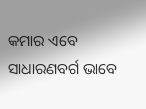କମାର ଏବେ ସାଧାରଣବର୍ଗ ଭାବେ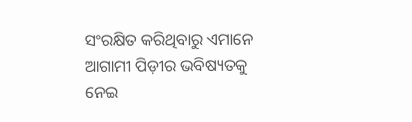ସଂରକ୍ଷିତ କରିଥିବାରୁ ଏମାନେ ଆଗାମୀ ପିଡ଼ୀର ଭବିଷ୍ୟତକୁ ନେଇ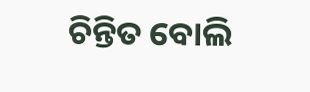ଚିନ୍ତିତ ବୋଲି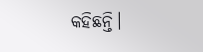କହିଛନ୍ତି।